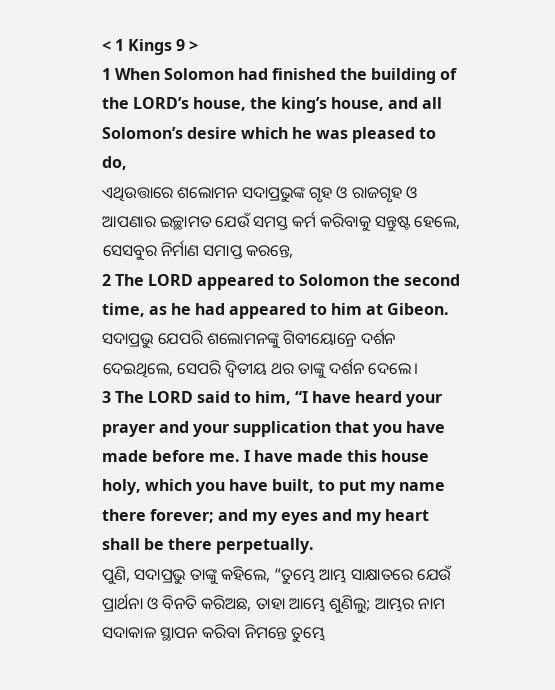< 1 Kings 9 >
1 When Solomon had finished the building of the LORD’s house, the king’s house, and all Solomon’s desire which he was pleased to do,
ଏଥିଉତ୍ତାରେ ଶଲୋମନ ସଦାପ୍ରଭୁଙ୍କ ଗୃହ ଓ ରାଜଗୃହ ଓ ଆପଣାର ଇଚ୍ଛାମତ ଯେଉଁ ସମସ୍ତ କର୍ମ କରିବାକୁ ସନ୍ତୁଷ୍ଟ ହେଲେ, ସେସବୁର ନିର୍ମାଣ ସମାପ୍ତ କରନ୍ତେ,
2 The LORD appeared to Solomon the second time, as he had appeared to him at Gibeon.
ସଦାପ୍ରଭୁ ଯେପରି ଶଲୋମନଙ୍କୁ ଗିବୀୟୋନ୍ରେ ଦର୍ଶନ ଦେଇଥିଲେ, ସେପରି ଦ୍ୱିତୀୟ ଥର ତାଙ୍କୁ ଦର୍ଶନ ଦେଲେ।
3 The LORD said to him, “I have heard your prayer and your supplication that you have made before me. I have made this house holy, which you have built, to put my name there forever; and my eyes and my heart shall be there perpetually.
ପୁଣି, ସଦାପ୍ରଭୁ ତାଙ୍କୁ କହିଲେ, “ତୁମ୍ଭେ ଆମ୍ଭ ସାକ୍ଷାତରେ ଯେଉଁ ପ୍ରାର୍ଥନା ଓ ବିନତି କରିଅଛ, ତାହା ଆମ୍ଭେ ଶୁଣିଲୁ; ଆମ୍ଭର ନାମ ସଦାକାଳ ସ୍ଥାପନ କରିବା ନିମନ୍ତେ ତୁମ୍ଭେ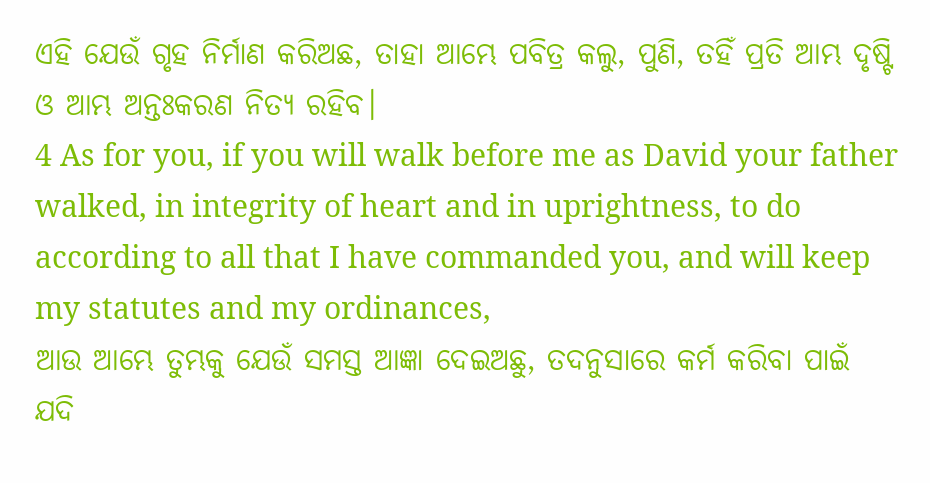ଏହି ଯେଉଁ ଗୃହ ନିର୍ମାଣ କରିଅଛ, ତାହା ଆମ୍ଭେ ପବିତ୍ର କଲୁ, ପୁଣି, ତହିଁ ପ୍ରତି ଆମ୍ଭ ଦୃଷ୍ଟି ଓ ଆମ୍ଭ ଅନ୍ତଃକରଣ ନିତ୍ୟ ରହିବ।
4 As for you, if you will walk before me as David your father walked, in integrity of heart and in uprightness, to do according to all that I have commanded you, and will keep my statutes and my ordinances,
ଆଉ ଆମ୍ଭେ ତୁମ୍ଭକୁ ଯେଉଁ ସମସ୍ତ ଆଜ୍ଞା ଦେଇଅଛୁ, ତଦନୁସାରେ କର୍ମ କରିବା ପାଇଁ ଯଦି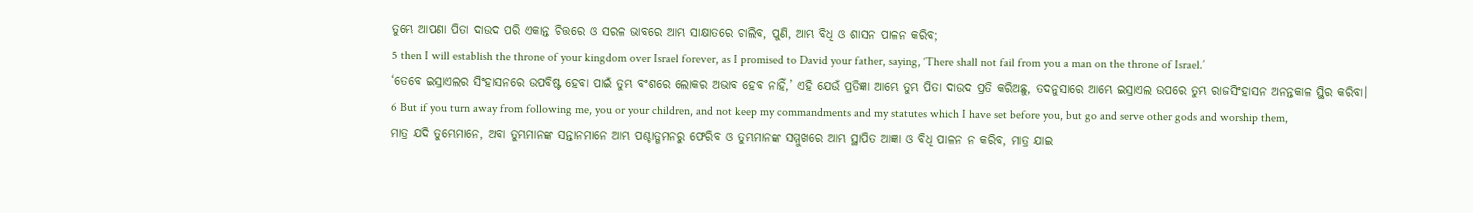ତୁମ୍ଭେ ଆପଣା ପିତା ଦାଉଦ ପରି ଏକାନ୍ତ ଚିତ୍ତରେ ଓ ସରଳ ଭାବରେ ଆମ୍ଭ ସାକ୍ଷାତରେ ଚାଲିବ, ପୁଣି, ଆମ୍ଭ ବିଧି ଓ ଶାସନ ପାଳନ କରିବ;
5 then I will establish the throne of your kingdom over Israel forever, as I promised to David your father, saying, ‘There shall not fail from you a man on the throne of Israel.’
‘ତେବେ ଇସ୍ରାଏଲର ସିଂହାସନରେ ଉପବିଷ୍ଟ ହେବା ପାଇଁ ତୁମ୍ଭ ବଂଶରେ ଲୋକର ଅଭାବ ହେବ ନାହିଁ,’ ଏହି ଯେଉଁ ପ୍ରତିଜ୍ଞା ଆମ୍ଭେ ତୁମ୍ଭ ପିତା ଦାଉଦ ପ୍ରତି କରିଅଛୁ, ତଦନୁସାରେ ଆମ୍ଭେ ଇସ୍ରାଏଲ ଉପରେ ତୁମ୍ଭ ରାଜସିଂହାସନ ଅନନ୍ତକାଳ ସ୍ଥିର କରିବା।
6 But if you turn away from following me, you or your children, and not keep my commandments and my statutes which I have set before you, but go and serve other gods and worship them,
ମାତ୍ର ଯଦି ତୁମ୍ଭେମାନେ, ଅବା ତୁମ୍ଭମାନଙ୍କ ସନ୍ତାନମାନେ ଆମ୍ଭ ପଶ୍ଚାତ୍ଗମନରୁ ଫେରିବ ଓ ତୁମ୍ଭମାନଙ୍କ ସମ୍ମୁଖରେ ଆମ୍ଭ ସ୍ଥାପିତ ଆଜ୍ଞା ଓ ବିଧି ପାଳନ ନ କରିବ, ମାତ୍ର ଯାଇ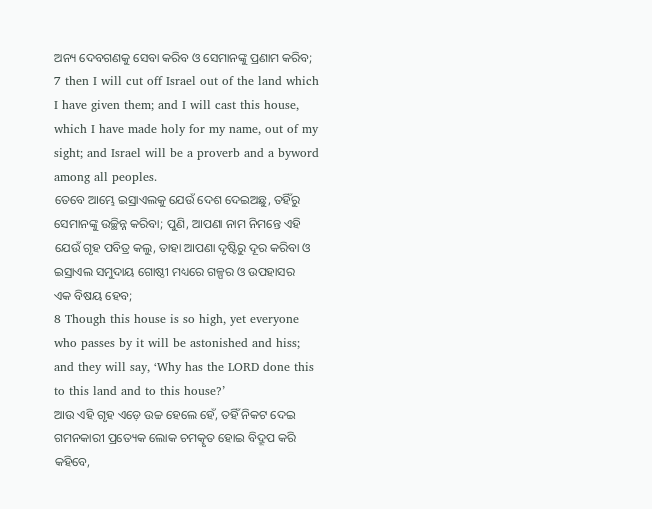ଅନ୍ୟ ଦେବଗଣକୁ ସେବା କରିବ ଓ ସେମାନଙ୍କୁ ପ୍ରଣାମ କରିବ;
7 then I will cut off Israel out of the land which I have given them; and I will cast this house, which I have made holy for my name, out of my sight; and Israel will be a proverb and a byword among all peoples.
ତେବେ ଆମ୍ଭେ ଇସ୍ରାଏଲକୁ ଯେଉଁ ଦେଶ ଦେଇଅଛୁ, ତହିଁରୁ ସେମାନଙ୍କୁ ଉଚ୍ଛିନ୍ନ କରିବା; ପୁଣି, ଆପଣା ନାମ ନିମନ୍ତେ ଏହି ଯେଉଁ ଗୃହ ପବିତ୍ର କଲୁ, ତାହା ଆପଣା ଦୃଷ୍ଟିରୁ ଦୂର କରିବା ଓ ଇସ୍ରାଏଲ ସମୁଦାୟ ଗୋଷ୍ଠୀ ମଧ୍ୟରେ ଗଳ୍ପର ଓ ଉପହାସର ଏକ ବିଷୟ ହେବ;
8 Though this house is so high, yet everyone who passes by it will be astonished and hiss; and they will say, ‘Why has the LORD done this to this land and to this house?’
ଆଉ ଏହି ଗୃହ ଏଡ଼େ ଉଚ୍ଚ ହେଲେ ହେଁ, ତହିଁ ନିକଟ ଦେଇ ଗମନକାରୀ ପ୍ରତ୍ୟେକ ଲୋକ ଚମତ୍କୃତ ହୋଇ ବିଦ୍ରୂପ କରି କହିବେ,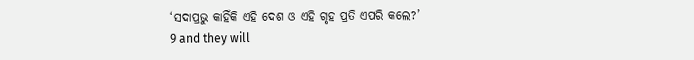‘ସଦାପ୍ରଭୁ କାହିଁକି ଏହି ଦେଶ ଓ ଏହି ଗୃହ ପ୍ରତି ଏପରି କଲେ?’
9 and they will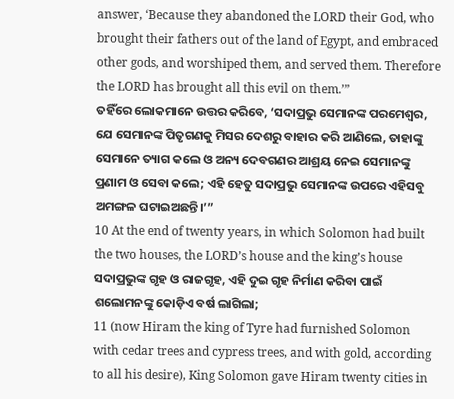answer, ‘Because they abandoned the LORD their God, who brought their fathers out of the land of Egypt, and embraced other gods, and worshiped them, and served them. Therefore the LORD has brought all this evil on them.’”
ତହିଁରେ ଲୋକମାନେ ଉତ୍ତର କରିବେ, ‘ସଦାପ୍ରଭୁ ସେମାନଙ୍କ ପରମେଶ୍ୱର, ଯେ ସେମାନଙ୍କ ପିତୃଗଣକୁ ମିସର ଦେଶରୁ ବାହାର କରି ଆଣିଲେ, ତାହାଙ୍କୁ ସେମାନେ ତ୍ୟାଗ କଲେ ଓ ଅନ୍ୟ ଦେବଗଣର ଆଶ୍ରୟ ନେଇ ସେମାନଙ୍କୁ ପ୍ରଣାମ ଓ ସେବା କଲେ; ଏହି ହେତୁ ସଦାପ୍ରଭୁ ସେମାନଙ୍କ ଉପରେ ଏହିସବୁ ଅମଙ୍ଗଳ ଘଟାଇଅଛନ୍ତି।’”
10 At the end of twenty years, in which Solomon had built the two houses, the LORD’s house and the king’s house
ସଦାପ୍ରଭୁଙ୍କ ଗୃହ ଓ ରାଜଗୃହ, ଏହି ଦୁଇ ଗୃହ ନିର୍ମାଣ କରିବା ପାଇଁ ଶଲୋମନଙ୍କୁ କୋଡ଼ିଏ ବର୍ଷ ଲାଗିଲା;
11 (now Hiram the king of Tyre had furnished Solomon with cedar trees and cypress trees, and with gold, according to all his desire), King Solomon gave Hiram twenty cities in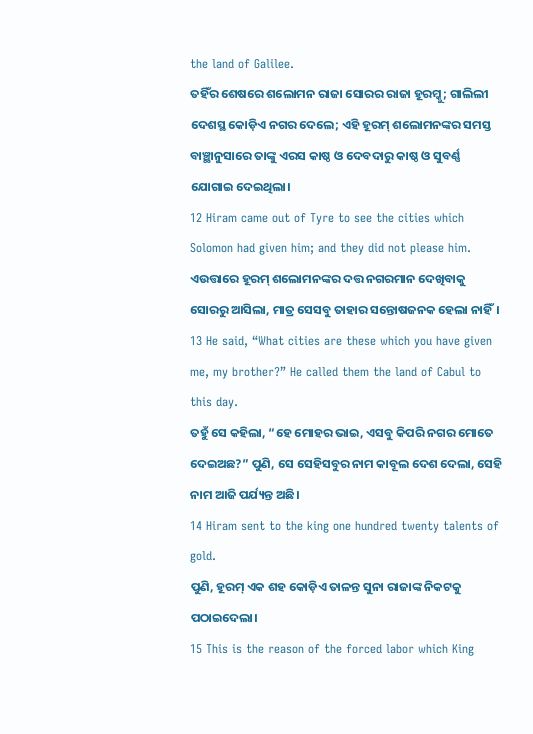the land of Galilee.
ତହିଁର ଶେଷରେ ଶଲୋମନ ରାଜା ସୋରର ରାଜା ହୂରମ୍କୁ; ଗାଲିଲୀ ଦେଶସ୍ଥ କୋଡ଼ିଏ ନଗର ଦେଲେ; ଏହି ହୂରମ୍ ଶଲୋମନଙ୍କର ସମସ୍ତ ବାଞ୍ଛାନୁସାରେ ତାଙ୍କୁ ଏରସ କାଷ୍ଠ ଓ ଦେବଦାରୁ କାଷ୍ଠ ଓ ସୁବର୍ଣ୍ଣ ଯୋଗାଇ ଦେଇଥିଲା।
12 Hiram came out of Tyre to see the cities which Solomon had given him; and they did not please him.
ଏଉତ୍ତାରେ ହୂରମ୍ ଶଲୋମନଙ୍କର ଦତ୍ତ ନଗରମାନ ଦେଖିବାକୁ ସୋରରୁ ଆସିଲା, ମାତ୍ର ସେସବୁ ତାହାର ସନ୍ତୋଷଜନକ ହେଲା ନାହିଁ।
13 He said, “What cities are these which you have given me, my brother?” He called them the land of Cabul to this day.
ତହୁଁ ସେ କହିଲା, “ହେ ମୋହର ଭାଇ, ଏସବୁ କିପରି ନଗର ମୋତେ ଦେଇଅଛ?” ପୁଣି, ସେ ସେହିସବୁର ନାମ କାବୂଲ ଦେଶ ଦେଲା, ସେହି ନାମ ଆଜି ପର୍ଯ୍ୟନ୍ତ ଅଛି।
14 Hiram sent to the king one hundred twenty talents of gold.
ପୁଣି, ହୂରମ୍ ଏକ ଶହ କୋଡ଼ିଏ ତାଳନ୍ତ ସୁନା ରାଜାଙ୍କ ନିକଟକୁ ପଠାଇଦେଲା।
15 This is the reason of the forced labor which King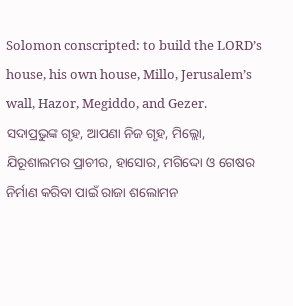Solomon conscripted: to build the LORD’s house, his own house, Millo, Jerusalem’s wall, Hazor, Megiddo, and Gezer.
ସଦାପ୍ରଭୁଙ୍କ ଗୃହ, ଆପଣା ନିଜ ଗୃହ, ମିଲ୍ଲୋ, ଯିରୂଶାଲମର ପ୍ରାଚୀର, ହାସୋର, ମଗିଦ୍ଦୋ ଓ ଗେଷର ନିର୍ମାଣ କରିବା ପାଇଁ ରାଜା ଶଲୋମନ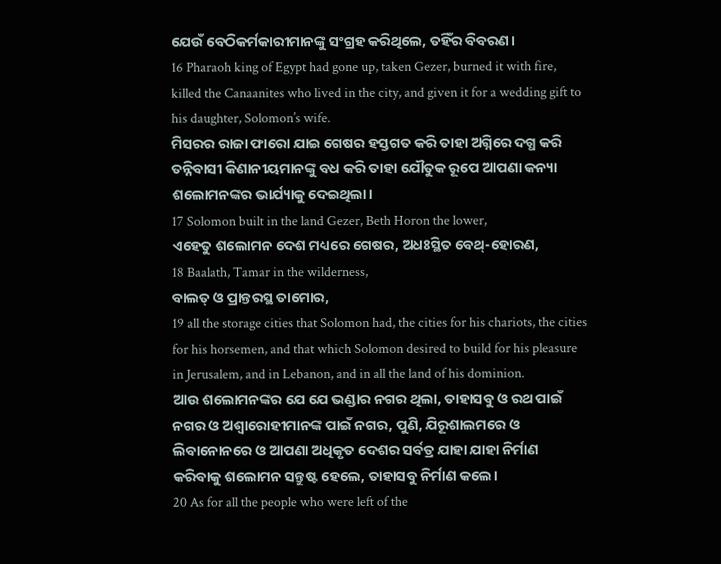ଯେଉଁ ବେଠିକର୍ମକାରୀମାନଙ୍କୁ ସଂଗ୍ରହ କରିଥିଲେ, ତହିଁର ବିବରଣ।
16 Pharaoh king of Egypt had gone up, taken Gezer, burned it with fire, killed the Canaanites who lived in the city, and given it for a wedding gift to his daughter, Solomon’s wife.
ମିସରର ରାଜା ଫାରୋ ଯାଇ ଗେଷର ହସ୍ତଗତ କରି ତାହା ଅଗ୍ନିରେ ଦଗ୍ଧ କରି ତନ୍ନିବାସୀ କିଣାନୀୟମାନଙ୍କୁ ବଧ କରି ତାହା ଯୌତୁକ ରୂପେ ଆପଣା କନ୍ୟା ଶଲୋମନଙ୍କର ଭାର୍ଯ୍ୟାକୁ ଦେଇଥିଲା।
17 Solomon built in the land Gezer, Beth Horon the lower,
ଏହେତୁ ଶଲୋମନ ଦେଶ ମଧ୍ୟରେ ଗେଷର, ଅଧଃସ୍ଥିତ ବେଥ୍-ହୋରଣ,
18 Baalath, Tamar in the wilderness,
ବାଲତ୍ ଓ ପ୍ରାନ୍ତରସ୍ଥ ତାମୋର,
19 all the storage cities that Solomon had, the cities for his chariots, the cities for his horsemen, and that which Solomon desired to build for his pleasure in Jerusalem, and in Lebanon, and in all the land of his dominion.
ଆଉ ଶଲୋମନଙ୍କର ଯେ ଯେ ଭଣ୍ଡାର ନଗର ଥିଲା, ତାହାସବୁ ଓ ରଥ ପାଇଁ ନଗର ଓ ଅଶ୍ୱାରୋହୀମାନଙ୍କ ପାଇଁ ନଗର, ପୁଣି, ଯିରୂଶାଲମରେ ଓ ଲିବାନୋନରେ ଓ ଆପଣା ଅଧିକୃତ ଦେଶର ସର୍ବତ୍ର ଯାହା ଯାହା ନିର୍ମାଣ କରିବାକୁ ଶଲୋମନ ସନ୍ତୁଷ୍ଟ ହେଲେ, ତାହାସବୁ ନିର୍ମାଣ କଲେ।
20 As for all the people who were left of the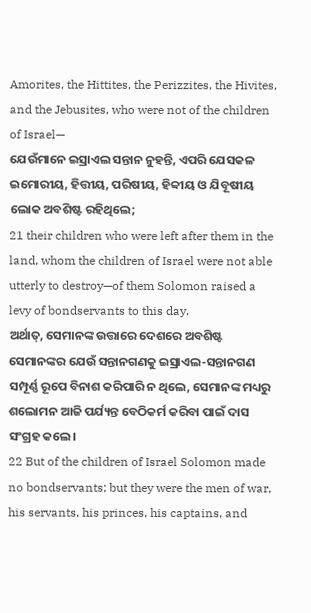Amorites, the Hittites, the Perizzites, the Hivites, and the Jebusites, who were not of the children of Israel—
ଯେଉଁମାନେ ଇସ୍ରାଏଲ ସନ୍ତାନ ନୁହନ୍ତି, ଏପରି ଯେସକଳ ଇମୋରୀୟ, ହିତ୍ତୀୟ, ପରିଷୀୟ, ହିବ୍ବୀୟ ଓ ଯିବୂଷୀୟ ଲୋକ ଅବଶିଷ୍ଟ ରହିଥିଲେ;
21 their children who were left after them in the land, whom the children of Israel were not able utterly to destroy—of them Solomon raised a levy of bondservants to this day.
ଅର୍ଥାତ୍, ସେମାନଙ୍କ ଉତ୍ତାରେ ଦେଶରେ ଅବଶିଷ୍ଟ ସେମାନଙ୍କର ଯେଉଁ ସନ୍ତାନଗଣକୁ ଇସ୍ରାଏଲ-ସନ୍ତାନଗଣ ସମ୍ପୂର୍ଣ୍ଣ ରୂପେ ବିନାଶ କରିପାରି ନ ଥିଲେ, ସେମାନଙ୍କ ମଧ୍ୟରୁ ଶଲୋମନ ଆଜି ପର୍ଯ୍ୟନ୍ତ ବେଠିକର୍ମ କରିବା ପାଇଁ ଦାସ ସଂଗ୍ରହ କଲେ।
22 But of the children of Israel Solomon made no bondservants; but they were the men of war, his servants, his princes, his captains, and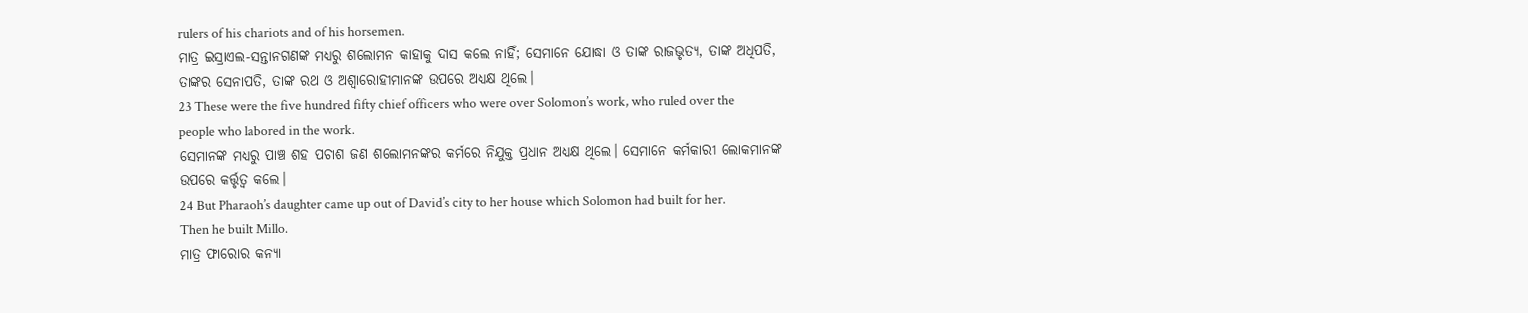rulers of his chariots and of his horsemen.
ମାତ୍ର ଇସ୍ରାଏଲ-ସନ୍ତାନଗଣଙ୍କ ମଧ୍ୟରୁ ଶଲୋମନ କାହାକୁ ଦାସ କଲେ ନାହିଁ; ସେମାନେ ଯୋଦ୍ଧା ଓ ତାଙ୍କ ରାଜଭୃତ୍ୟ, ତାଙ୍କ ଅଧିପତି, ତାଙ୍କର ସେନାପତି, ତାଙ୍କ ରଥ ଓ ଅଶ୍ୱାରୋହୀମାନଙ୍କ ଉପରେ ଅଧ୍ୟକ୍ଷ ଥିଲେ।
23 These were the five hundred fifty chief officers who were over Solomon’s work, who ruled over the people who labored in the work.
ସେମାନଙ୍କ ମଧ୍ୟରୁ ପାଞ୍ଚ ଶହ ପଚାଶ ଜଣ ଶଲୋମନଙ୍କର କର୍ମରେ ନିଯୁକ୍ତ ପ୍ରଧାନ ଅଧ୍ୟକ୍ଷ ଥିଲେ। ସେମାନେ କର୍ମକାରୀ ଲୋକମାନଙ୍କ ଉପରେ କର୍ତ୍ତୃତ୍ୱ କଲେ।
24 But Pharaoh’s daughter came up out of David’s city to her house which Solomon had built for her. Then he built Millo.
ମାତ୍ର ଫାରୋର କନ୍ୟା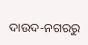ଦାଉଦ-ନଗରରୁ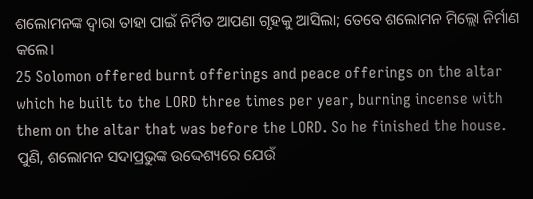ଶଲୋମନଙ୍କ ଦ୍ୱାରା ତାହା ପାଇଁ ନିର୍ମିତ ଆପଣା ଗୃହକୁ ଆସିଲା; ତେବେ ଶଲୋମନ ମିଲ୍ଲୋ ନିର୍ମାଣ କଲେ।
25 Solomon offered burnt offerings and peace offerings on the altar which he built to the LORD three times per year, burning incense with them on the altar that was before the LORD. So he finished the house.
ପୁଣି, ଶଲୋମନ ସଦାପ୍ରଭୁଙ୍କ ଉଦ୍ଦେଶ୍ୟରେ ଯେଉଁ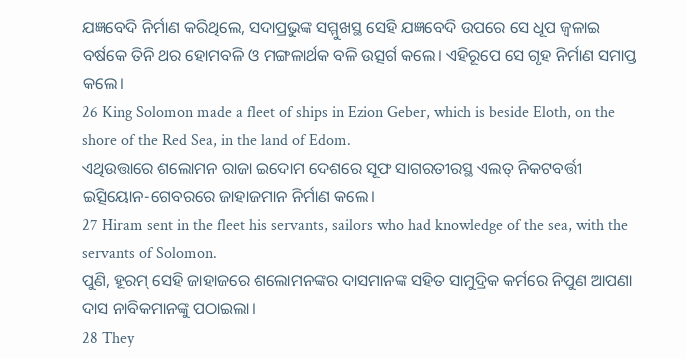ଯଜ୍ଞବେଦି ନିର୍ମାଣ କରିଥିଲେ, ସଦାପ୍ରଭୁଙ୍କ ସମ୍ମୁଖସ୍ଥ ସେହି ଯଜ୍ଞବେଦି ଉପରେ ସେ ଧୂପ ଜ୍ୱଳାଇ ବର୍ଷକେ ତିନି ଥର ହୋମବଳି ଓ ମଙ୍ଗଳାର୍ଥକ ବଳି ଉତ୍ସର୍ଗ କଲେ। ଏହିରୂପେ ସେ ଗୃହ ନିର୍ମାଣ ସମାପ୍ତ କଲେ।
26 King Solomon made a fleet of ships in Ezion Geber, which is beside Eloth, on the shore of the Red Sea, in the land of Edom.
ଏଥିଉତ୍ତାରେ ଶଲୋମନ ରାଜା ଇଦୋମ ଦେଶରେ ସୂଫ ସାଗରତୀରସ୍ଥ ଏଲତ୍ ନିକଟବର୍ତ୍ତୀ ଇତ୍ସିୟୋନ-ଗେବରରେ ଜାହାଜମାନ ନିର୍ମାଣ କଲେ।
27 Hiram sent in the fleet his servants, sailors who had knowledge of the sea, with the servants of Solomon.
ପୁଣି, ହୂରମ୍ ସେହି ଜାହାଜରେ ଶଲୋମନଙ୍କର ଦାସମାନଙ୍କ ସହିତ ସାମୁଦ୍ରିକ କର୍ମରେ ନିପୁଣ ଆପଣା ଦାସ ନାବିକମାନଙ୍କୁ ପଠାଇଲା।
28 They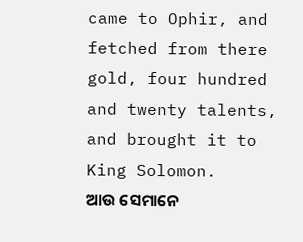came to Ophir, and fetched from there gold, four hundred and twenty talents, and brought it to King Solomon.
ଆଉ ସେମାନେ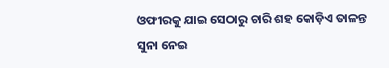ଓଫୀରକୁ ଯାଇ ସେଠାରୁ ଚାରି ଶହ କୋଡ଼ିଏ ତାଳନ୍ତ ସୁନା ନେଇ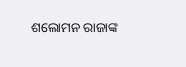ଶଲୋମନ ରାଜାଙ୍କ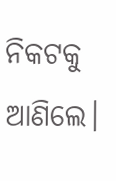ନିକଟକୁ ଆଣିଲେ।